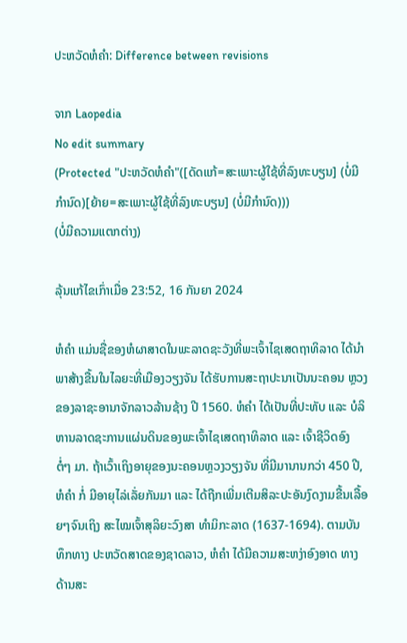ປະຫວັດຫໍຄຳ: Difference between revisions

ຈາກ Laopedia
No edit summary
(Protected "ປະຫວັດຫໍຄຳ"([ດັດແກ້=ສະເພາະຜູ້ໃຊ້ທີ່ລົງທະບຽນ] (ບໍ່ມີກຳນົດ)[ຍ້າຍ=ສະເພາະຜູ້ໃຊ້ທີ່ລົງທະບຽນ] (ບໍ່ມີກຳນົດ)))
(ບໍ່ມີຄວາມແຕກຕ່າງ)

ລຸ້ນແກ້ໄຂເກົ່າເມື່ອ 23:52, 16 ກັນຍາ 2024

ຫໍຄໍາ ແມ່ນຊື່ຂອງຫໍຜາສາດໃນພະລາດຊະວັງທີ່ພະເຈົ້າໄຊເສດຖາທິລາດ ໄດ້ນໍາພາສ້າງຂື້ນໃນໄລຍະທີ່ເມືອງວຽງຈັນ ໄດ້ຮັບການສະຖາປະນາເປັນນະຄອນ ຫຼວງຂອງລາຊະອານາຈັກລາວລ້ານຊ້າງ ປີ 1560. ຫໍຄໍາ ໄດ້ເປັນທີ່ປະທັບ ແລະ ບໍລິຫານລາດຊະການແຜ່ນດິນຂອງພະເຈົ້າໄຊເສດຖາທິລາດ ແລະ ເຈົ້າຊີວິດອົງ ຕໍ່ໆ ມາ. ຖ້າເວົ້າເຖິງອາຍຸຂອງນະຄອນຫຼວງວຽງຈັນ ທີ່ມີມານານກວ່າ 450 ປີ, ຫໍຄໍາ ກໍ່ ມີອາຍຸໄລ່ເລັ່ຍກັນມາ ແລະ ໄດ້ຖືກເພີ່ມເຕີມສິລະປະອັນງົດງາມຂື້ນເລື້ອຍໆຈົນເຖິງ ສະໄໝເຈົ້າສຸລິຍະວົງສາ ທຳມິກະລາດ (1637-1694). ຕາມບັນທຶກທາງ ປະຫວັດສາດຂອງຊາດລາວ, ຫໍຄໍາ ໄດ້ມີຄວາມສະຫງ່າອົງອາດ ທາງດ້ານສະ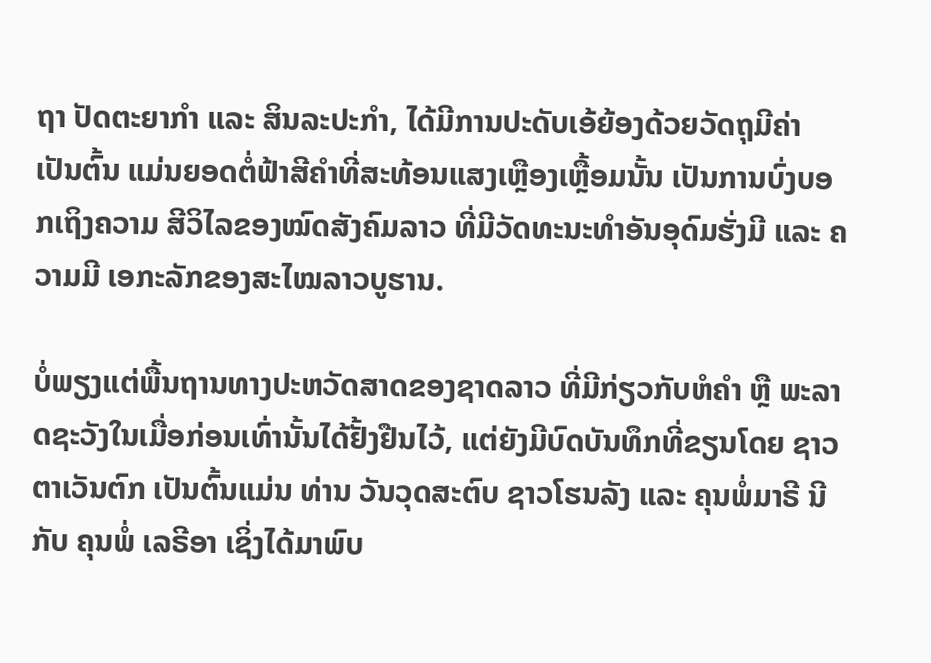ຖາ ປັດຕະຍາກຳ ແລະ ສິນລະປະກຳ, ໄດ້ມີການປະດັບເອ້ຍ້ອງດ້ວຍວັດຖຸມີຄ່າ ເປັນຕົ້ນ ແມ່ນຍອດຕໍ່ຟ້າສີຄໍາທີ່ສະທ້ອນແສງເຫຼືອງເຫຼື້ອມນັ້ນ ເປັນການບົ່ງບອກເຖິງຄວາມ ສີວິໄລຂອງໝົດສັງຄົມລາວ ທີ່ມີວັດທະນະທຳອັນອຸດົມຮັ່ງມີ ແລະ ຄວາມມີ ເອກະລັກຂອງສະໄໝລາວບູຮານ.

ບໍ່ພຽງແຕ່ພື້ນຖານທາງປະຫວັດສາດຂອງຊາດລາວ ທີ່ມີກ່ຽວກັບຫໍຄໍາ ຫຼື ພະລາດຊະວັງໃນເມື່ອກ່ອນເທົ່ານັ້ນໄດ້ຢັ້ງຢືນໄວ້, ແຕ່ຍັງມີບົດບັນທຶກທີ່ຂຽນໂດຍ ຊາວຕາເວັນຕົກ ເປັນຕົ້ນແມ່ນ ທ່ານ ວັນວຸດສະຕົບ ຊາວໂຮນລັງ ແລະ ຄຸນພໍ່ມາຣີ ນີ ກັບ ຄຸນພໍ່ ເລຣີອາ ເຊິ່ງໄດ້ມາພົບ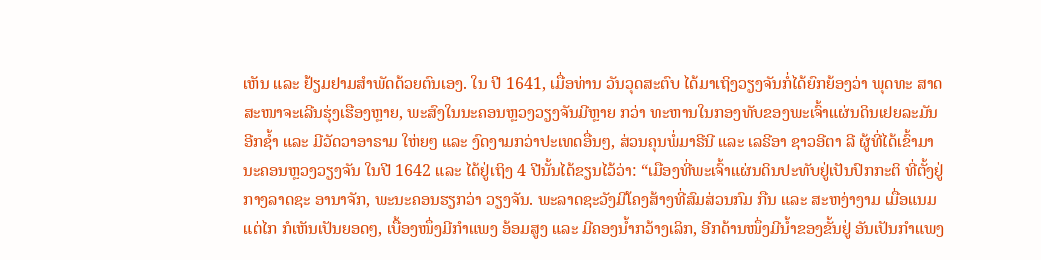ເຫັນ ແລະ ຢ້ຽມຢາມສໍາພັດດ້ວຍຕົນເອງ. ໃນ ປີ 1641, ເມື່ອທ່ານ ວັນວຸດສະຕົບ ໄດ້ມາເຖິງວຽງຈັນກໍ່ໄດ້ຍົກຍ້ອງວ່າ ພຸດທະ ສາດສະໜາຈະເລີນຮຸ່ງເຮືອງຫຼາຍ, ພະສົງໃນນະຄອນຫຼວງວຽງຈັນມີຫຼາຍ ກວ່າ ທະຫານໃນກອງທັບຂອງພະເຈົ້າແຜ່ນດິນເຢຍລະມັນອີກຊໍ້າ ແລະ ມີວັດວາອາຣາມ ໃຫ່ຍໆ ແລະ ງົດງາມກວ່າປະເທດອື່ນໆ, ສ່ວນຄຸນພໍ່ມາຣີນີ ແລະ ເລຣີອາ ຊາວອີຕາ ລີ ຜູ້ທີ່ໄດ້ເຂົ້າມານະຄອນຫຼວງວຽງຈັນ ໃນປີ 1642 ແລະ ໄດ້ຢູ່ເຖິງ 4 ປີນັ້ນໄດ້ຂຽນໄວ້ວ່າ: “ເມືອງທີ່ພະເຈົ້າແຜ່ນດິນປະທັບຢູ່ເປັນປົກກະຕິ ທີ່ຕັ້ງຢູ່ກາງລາດຊະ ອານາຈັກ, ພະນະຄອນຮຽກວ່າ ວຽງຈັນ. ພະລາດຊະວັງມີໂຄງສ້າງທີ່ສົມສ່ວນກົມ ກືນ ແລະ ສະຫງ່າງາມ ເມື່ອແນມແຕ່ໄກ ກໍເຫັນເປັນຍອດໆ, ເບື້ອງໜຶ່ງມີກຳແພງ ອ້ອມສູງ ແລະ ມີຄອງນໍ້າກວ້າງເລິກ, ອີກດ້ານໜຶ່ງມີນໍ້າຂອງຂັ້ນຢູ່ ອັນເປັນກຳແພງ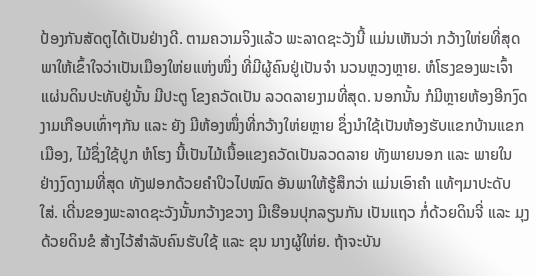ປ້ອງກັນສັດຕູໄດ້ເປັນຢ່າງດີ. ຕາມຄວາມຈິງແລ້ວ ພະລາດຊະວັງນີ້ ແມ່ນເຫັນວ່າ ກວ້າງໃຫ່ຍທີ່ສຸດ ພາໃຫ້ເຂົ້າໃຈວ່າເປັນເມືອງໃຫ່ຍແຫ່ງໜຶ່ງ ທີ່ມີຜູ້ຄົນຢູ່ເປັນຈໍາ ນວນຫຼວງຫຼາຍ. ຫໍໂຮງຂອງພະເຈົ້າແຜ່ນດິນປະທັບຢູ່ນັ້ນ ມີປະຕູ ໂຂງຄວັດເປັນ ລວດລາຍງາມທີ່ສຸດ. ນອກນັ້ນ ກໍມີຫຼາຍຫ້ອງອີກງົດງາມເກືອບເທົ່າໆກັນ ແລະ ຍັງ ມີຫ້ອງໜຶ່ງທີ່ກວ້າງໃຫ່ຍຫຼາຍ ຊຶ່ງນໍາໃຊ້ເປັນຫ້ອງຮັບແຂກບ້ານແຂກເມືອງ, ໄມ້ຊຶ່ງໃຊ້ປູກ ຫໍໂຮງ ນີ້ເປັນໄມ້ເນື້ອແຂງຄວັດເປັນລວດລາຍ ທັງພາຍນອກ ແລະ ພາຍໃນ ຢ່າງງົດງາມທີ່ສຸດ ທັງຟອກດ້ວຍຄໍາປິວໄປໝົດ ອັນພາໃຫ້ຮູ້ສຶກວ່າ ແມ່ນເອົາຄໍາ ແທ້ໆມາປະດັບໃສ່. ເດີ່ນຂອງພະລາດຊະວັງນັ້ນກວ້າງຂວາງ ມີເຮືອນປຸກລຽນກັນ ເປັນແຖວ ກໍ່ດ້ວຍດິນຈີ່ ແລະ ມຸງດ້ວຍດິນຂໍ ສ້າງໄວ້ສໍາລັບຄົນຮັບໃຊ້ ແລະ ຂຸນ ນາງຜູ້ໃຫ່ຍ. ຖ້າຈະບັນ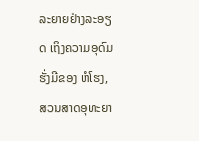ລະຍາຍຢ່າງລະອຽດ ເຖິງຄວາມອຸດົມຮັ່ງມີຂອງ ຫໍໂຮງ, ສວນສາດອຸທະຍາ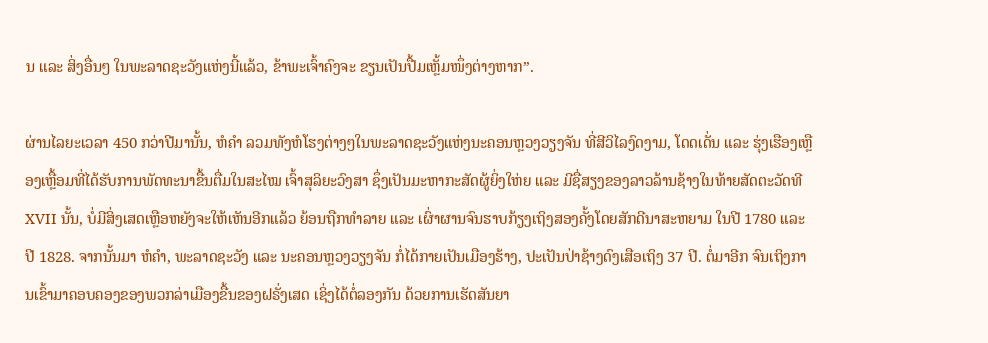ນ ແລະ ສິ່ງອື່ນໆ ໃນພະລາດຊະວັງແຫ່ງນີ້ແລ້ວ, ຂ້າພະເຈົ້າຄົງຈະ ຂຽນເປັນປື້ມເຫຼັ້ມໜຶ່ງຕ່າງຫາກ”.

ຜ່ານໄລຍະເວລາ 450 ກວ່າປີມານັ້ນ, ຫໍຄໍາ ລວມທັງຫໍໂຮງຕ່າງໆໃນພະລາດຊະວັງແຫ່ງນະຄອນຫຼວງວຽງຈັນ ທີ່ສີວິໄລງົດງາມ, ໂດດເດັ່ນ ແລະ ຮຸ່ງເຮືອງເຫຼືອງເຫຼື້ອມທີ່ໄດ້ຮັບການພັດທະນາຂື້ນຕື່ມໃນສະໄໝ ເຈົ້າສຸລິຍະວົງສາ ຊຶ່ງເປັນມະຫາກະສັດຜູ້ຍິ່ງໃຫ່ຍ ແລະ ມີຊື່ສຽງຂອງລາວລ້ານຊ້າງໃນທ້າຍສັດຕະວັດທີ XVII ນັ້ນ, ບໍ່ມີສິ່ງເສດເຫຼືອຫຍັງຈະໃຫ້ເຫັນອີກແລ້ວ ຍ້ອນຖືກທໍາລາຍ ແລະ ເຜົ່າຜານຈົນຮາບກ້ຽງເຖິງສອງຄັ້ງໂດຍສັກດີນາສະຫຍາມ ໃນປີ 1780 ແລະ ປີ 1828. ຈາກນັ້ນມາ ຫໍຄໍາ, ພະລາດຊະວັງ ແລະ ນະຄອນຫຼວງວຽງຈັນ ກໍ່ໄດ້ກາຍເປັນເມືອງຮ້າງ, ປະເປັນປ່າຊ້າງດົງເສືອເຖິງ 37 ປີ. ຕໍ່ມາອີກ ຈົນເຖິງການເຂົ້າມາຄອບຄອງຂອງພວກລ່າເມືອງຂື້ນຂອງຝຣັ່ງເສດ ເຊິ່ງໄດ້ຕໍ່ລອງກັນ ດ້ວຍການເຮັດສັນຍາ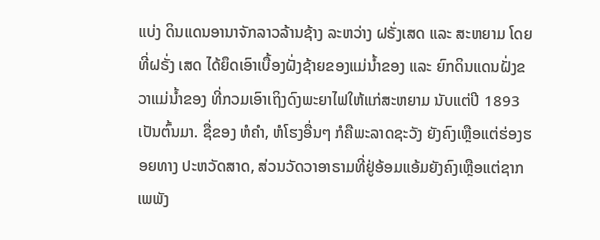ແບ່ງ ດິນແດນອານາຈັກລາວລ້ານຊ້າງ ລະຫວ່າງ ຝຣັ່ງເສດ ແລະ ສະຫຍາມ ໂດຍທີ່ຝຣັ່ງ ເສດ ໄດ້ຍຶດເອົາເບື້ອງຝັ່ງຊ້າຍຂອງແມ່ນໍ້າຂອງ ແລະ ຍົກດິນແດນຝັ່ງຂວາແມ່ນໍ້າຂອງ ທີ່ກວມເອົາເຖິງດົງພະຍາໄຟໃຫ້ແກ່ສະຫຍາມ ນັບແຕ່ປີ 1893 ເປັນຕົ້ນມາ. ຊື່ຂອງ ຫໍຄໍາ, ຫໍໂຮງອື່ນໆ ກໍຄືພະລາດຊະວັງ ຍັງຄົງເຫຼືອແຕ່ຮ່ອງຮອຍທາງ ປະຫວັດສາດ, ສ່ວນວັດວາອາຣາມທີ່ຢູ່ອ້ອມແອ້ມຍັງຄົງເຫຼືອແຕ່ຊາກເພພັງ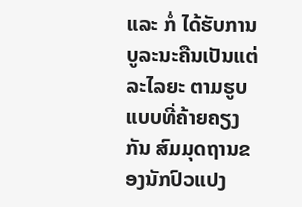ແລະ ກໍ່ ໄດ້ຮັບການບູລະນະຄືນເປັນແຕ່ລະໄລຍະ ຕາມຮູບແບບທີ່ຄ້າຍຄຽງກັນ ສົມມຸດຖານຂອງນັກປົວແປງ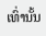ເທົ່ານັ້ນ